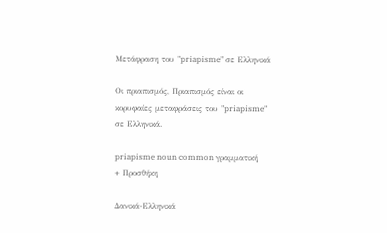Μετάφραση του "priapisme" σε Ελληνικά

Οι πριαπισμός, Πριαπισμός είναι οι κορυφαίες μεταφράσεις του "priapisme" σε Ελληνικά.

priapisme noun common γραμματική
+ Προσθήκη

Δανικά-Ελληνικά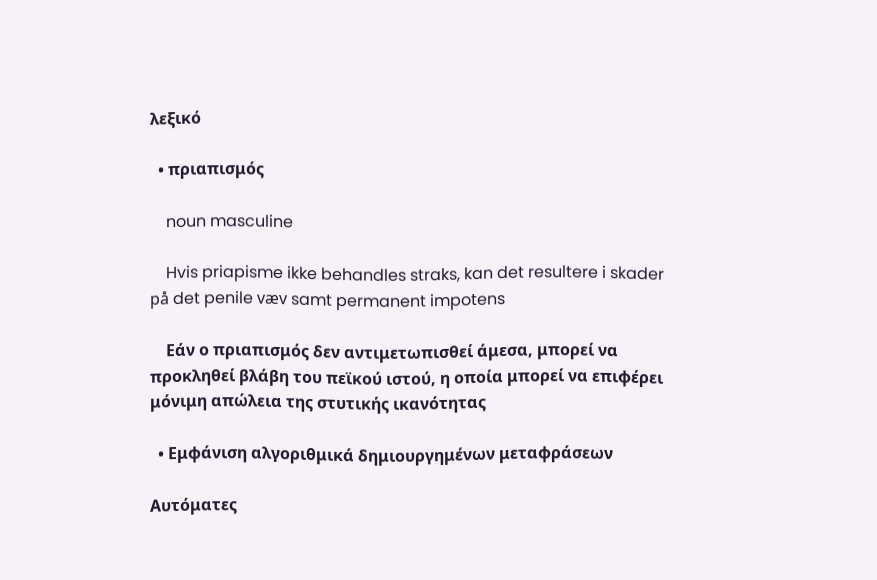λεξικό

  • πριαπισμός

    noun masculine

    Hvis priapisme ikke behandles straks, kan det resultere i skader på det penile væv samt permanent impotens

    Εάν ο πριαπισμός δεν αντιμετωπισθεί άμεσα, μπορεί να προκληθεί βλάβη του πεϊκού ιστού, η οποία μπορεί να επιφέρει μόνιμη απώλεια της στυτικής ικανότητας

  • Εμφάνιση αλγοριθμικά δημιουργημένων μεταφράσεων

Αυτόματες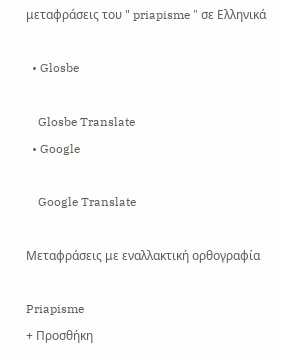μεταφράσεις του " priapisme " σε Ελληνικά

  • Glosbe

    Glosbe Translate
  • Google

    Google Translate

Μεταφράσεις με εναλλακτική ορθογραφία

Priapisme
+ Προσθήκη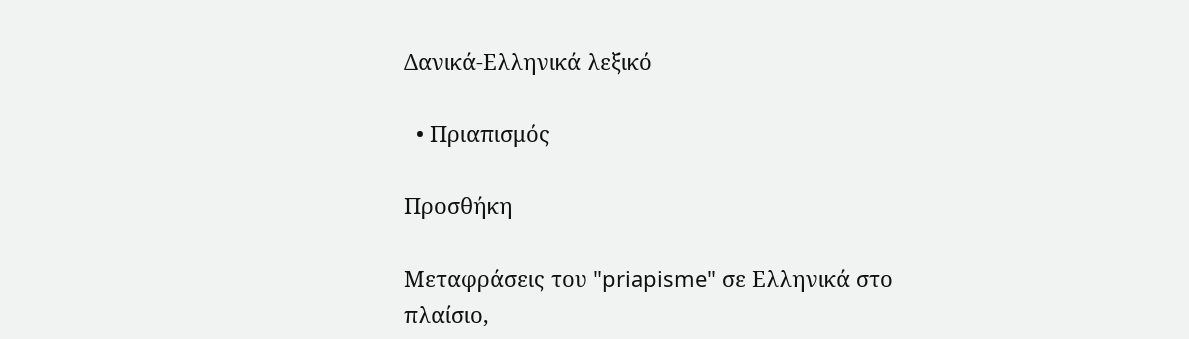Δανικά-Ελληνικά λεξικό

  • Πριαπισμός

Προσθήκη

Μεταφράσεις του "priapisme" σε Ελληνικά στο πλαίσιο,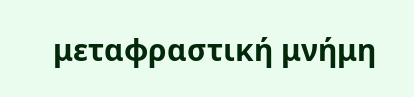μεταφραστική μνήμη